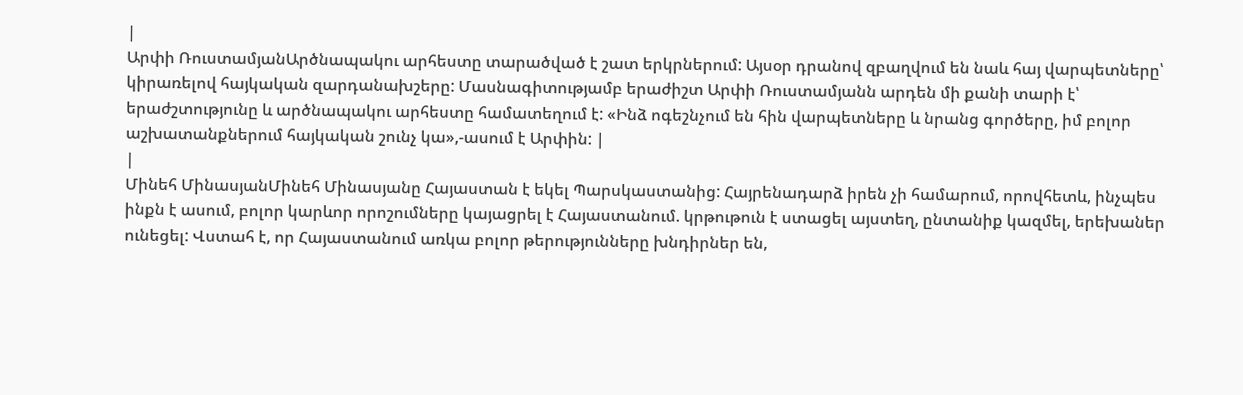|
Արփի ՌուստամյանԱրծնապակու արհեստը տարածված է շատ երկրներում: Այսօր դրանով զբաղվում են նաև հայ վարպետները՝ կիրառելով հայկական զարդանախշերը: Մասնագիտությամբ երաժիշտ Արփի Ռուստամյանն արդեն մի քանի տարի է՝ երաժշտությունը և արծնապակու արհեստը համատեղում է: «Ինձ ոգեշնչում են հին վարպետները և նրանց գործերը, իմ բոլոր աշխատանքներում հայկական շունչ կա»,-ասում է Արփին: |
|
Մինեհ ՄինասյանՄինեհ Մինասյանը Հայաստան է եկել Պարսկաստանից: Հայրենադարձ իրեն չի համարում, որովհետև, ինչպես ինքն է ասում, բոլոր կարևոր որոշումները կայացրել է Հայաստանում. կրթութուն է ստացել այստեղ, ընտանիք կազմել, երեխաներ ունեցել: Վստահ է, որ Հայաստանում առկա բոլոր թերությունները խնդիրներ են,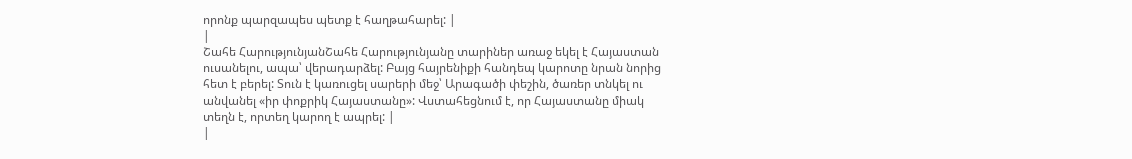որոնք պարզապես պետք է հաղթահարել: |
|
Շահե ՀարությունյանՇահե Հարությունյանը տարիներ առաջ եկել է Հայաստան ուսանելու, ապա՝ վերադարձել: Բայց հայրենիքի հանդեպ կարոտը նրան նորից հետ է բերել: Տուն է կառուցել սարերի մեջ՝ Արագածի փեշին, ծառեր տնկել ու անվանել «իր փոքրիկ Հայաստանը»: Վստահեցնում է, որ Հայաստանը միակ տեղն է, որտեղ կարող է ապրել: |
|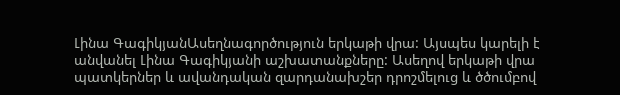Լինա ԳագիկյանԱսեղնագործություն երկաթի վրա: Այսպես կարելի է անվանել Լինա Գագիկյանի աշխատանքները: Ասեղով երկաթի վրա պատկերներ և ավանդական զարդանախշեր դրոշմելուց և ծծումբով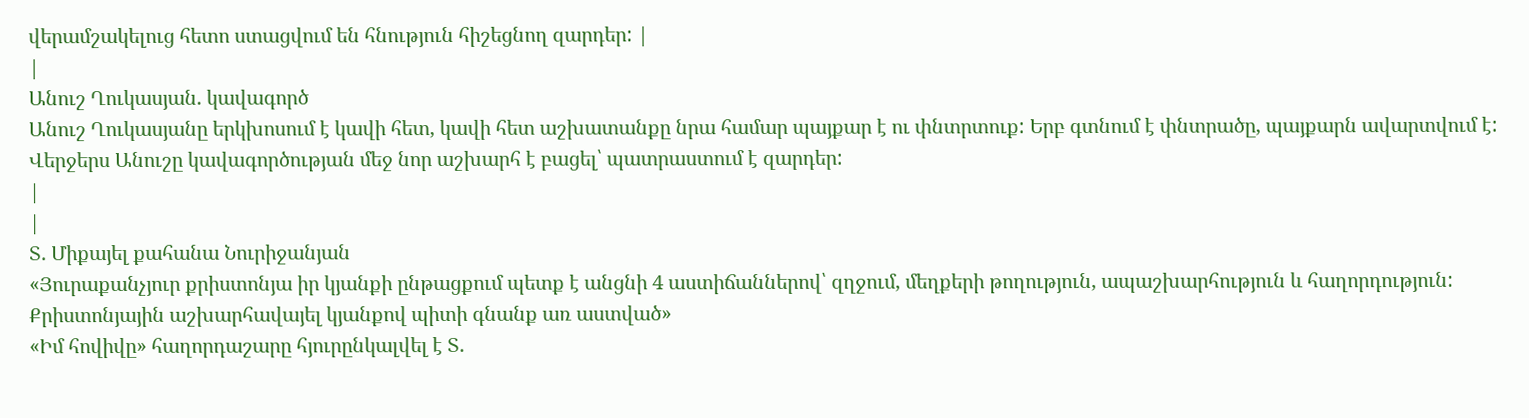վերամշակելուց հետո ստացվում են հնություն հիշեցնող զարդեր: |
|
Անուշ Ղուկասյան. կավագործ
Անուշ Ղուկասյանը երկխոսում է կավի հետ, կավի հետ աշխատանքը նրա համար պայքար է ու փնտրտուք: Երբ գտնում է փնտրածը, պայքարն ավարտվում է:
Վերջերս Անուշը կավագործության մեջ նոր աշխարհ է բացել՝ պատրաստում է զարդեր:
|
|
Տ. Միքայել քահանա Նուրիջանյան
«Յուրաքանչյուր քրիստոնյա իր կյանքի ընթացքում պետք է անցնի 4 աստիճաններով՝ զղջում, մեղքերի թողություն, ապաշխարհություն և հաղորդություն: Քրիստոնյային աշխարհավայել կյանքով պիտի գնանք առ աստված»
«Իմ հովիվը» հաղորդաշարը հյուրընկալվել է Տ.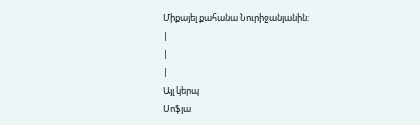Միքայել քահանա Նուրիջանյանին:
|
|
|
Այլ կերպ
Սոֆյա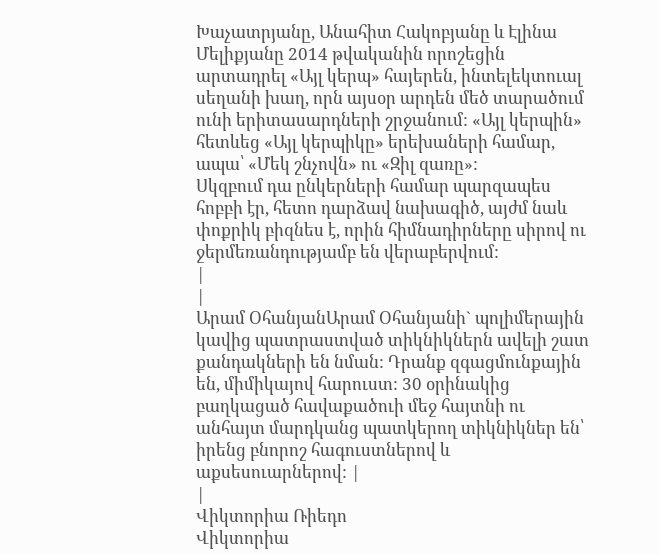Խաչատրյանը, Անահիտ Հակոբյանը և Էլինա Մելիքյանը 2014 թվականին որոշեցին արտադրել «Այլ կերպ» հայերեն, ինտելեկտուալ սեղանի խաղ, որն այսօր արդեն մեծ տարածում ունի երիտասարդների շրջանում: «Այլ կերպին» հետևեց «Այլ կերպիկը» երեխաների համար, ապա՝ «Մեկ շնչովն» ու «Զիլ զառը»:
Սկզբում դա ընկերների համար պարզապես հոբբի էր, հետո դարձավ նախագիծ, այժմ նաև փոքրիկ բիզնես է, որին հիմնադիրները սիրով ու ջերմեռանդությամբ են վերաբերվում:
|
|
Արամ ՕհանյանԱրամ Օհանյանի` պոլիմերային կավից պատրաստված տիկնիկներն ավելի շատ քանդակների են նման: Դրանք զգացմունքային են, միմիկայով հարուստ: 30 օրինակից բաղկացած հավաքածուի մեջ հայտնի ու անհայտ մարդկանց պատկերող տիկնիկներ են՝ իրենց բնորոշ հագուստներով և աքսեսուարներով: |
|
Վիկտորիա Ռիեդո
Վիկտորիա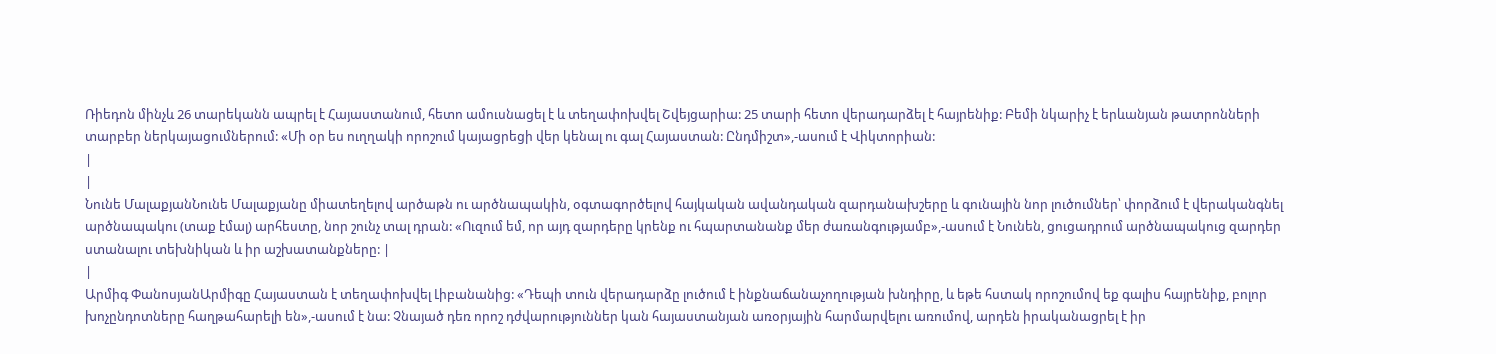Ռիեդոն մինչև 26 տարեկանն ապրել է Հայաստանում, հետո ամուսնացել է և տեղափոխվել Շվեյցարիա: 25 տարի հետո վերադարձել է հայրենիք: Բեմի նկարիչ է երևանյան թատրոնների տարբեր ներկայացումներում: «Մի օր ես ուղղակի որոշում կայացրեցի վեր կենալ ու գալ Հայաստան: Ընդմիշտ»,-ասում է Վիկտորիան:
|
|
Նունե ՄալաքյանՆունե Մալաքյանը միատեղելով արծաթն ու արծնապակին, օգտագործելով հայկական ավանդական զարդանախշերը և գունային նոր լուծումներ՝ փորձում է վերականգնել արծնապակու (տաք էմալ) արհեստը, նոր շունչ տալ դրան: «Ուզում եմ, որ այդ զարդերը կրենք ու հպարտանանք մեր ժառանգությամբ»,-ասում է Նունեն, ցուցադրում արծնապակուց զարդեր ստանալու տեխնիկան և իր աշխատանքները: |
|
Արմիգ ՓանոսյանԱրմիգը Հայաստան է տեղափոխվել Լիբանանից: «Դեպի տուն վերադարձը լուծում է ինքնաճանաչողության խնդիրը, և եթե հստակ որոշումով եք գալիս հայրենիք, բոլոր խոչընդոտները հաղթահարելի են»,-ասում է նա: Չնայած դեռ որոշ դժվարություններ կան հայաստանյան առօրյային հարմարվելու առումով, արդեն իրականացրել է իր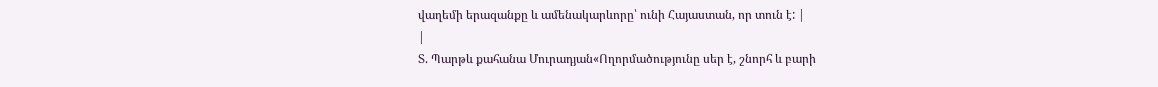վաղեմի երազանքը և ամենակարևորը՝ ունի Հայաստան, որ տուն է: |
|
Տ. Պարթև քահանա Մուրադյան«Ողորմածությունը սեր է, շնորհ և բարի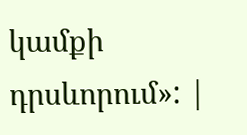կամքի դրսևորում»: |